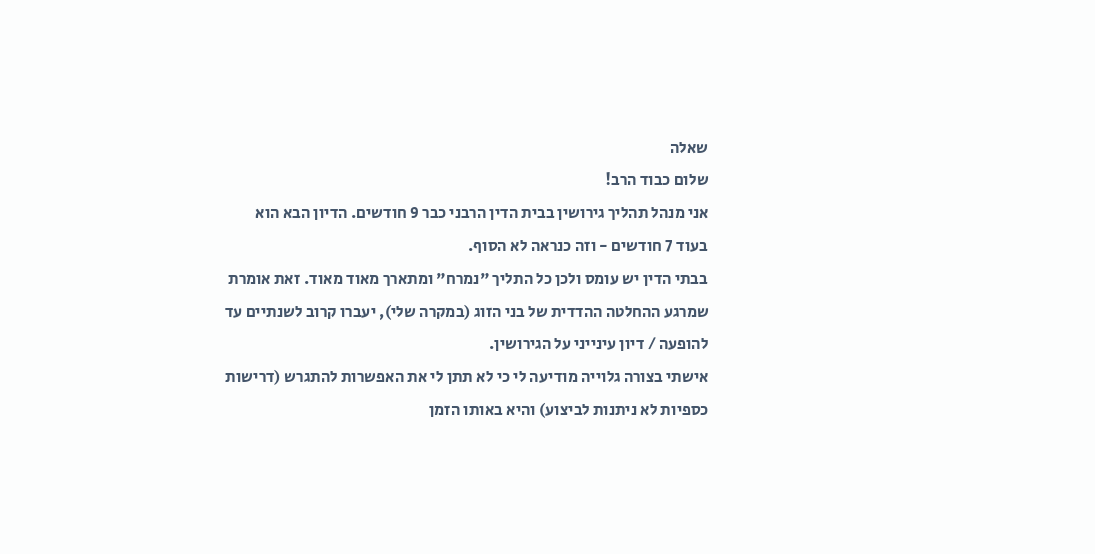שאלה
שלום כבוד הרב!
אני מנהל תהליך גירושין בבית הדין הרבני כבר 9 חודשים. הדיון הבא הוא בעוד 7 חודשים - וזה כנראה לא הסוף.
בבתי הדין יש עומס ולכן כל התליך "נמרח" ומתארך מאוד מאוד. זאת אומרת שמרגע ההחלטה ההדדית של בני הזוג (במקרה שלי), יעברו קרוב לשנתיים עד להופעה / דיון עינייני על הגירושין.
אישתי בצורה גלוייה מודיעה לי כי לא תתן לי את האפשרות להתגרש (דרישות כספיות לא ניתנות לביצוע) והיא באותו הזמן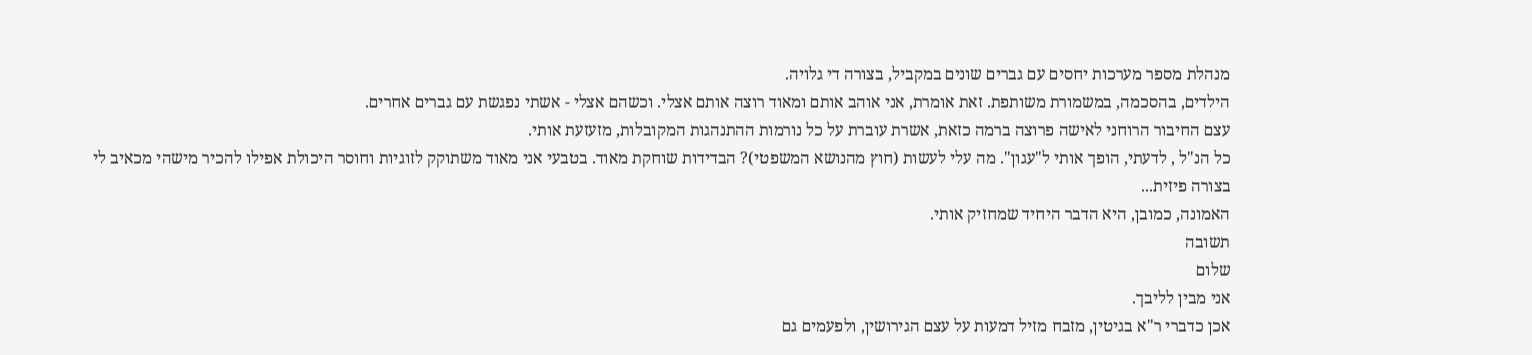מנהלת מספר מערכות יחסים עם גברים שונים במקביל, בצורה די גלויה.
הילדים, בהסכמה, במשמורת משותפת. זאת אומרת, אני אוהב אותם ומאוד רוצה אותם אצלי. וכשהם אצלי - אשתי נפגשת עם גברים אחרים.
עצם החיבור הרוחני לאישה פרוצה ברמה כזאת, אשרת עוברת על כל נורמות ההתנהגות המקובלות, מזעזעת אותי.
כל הנ"ל , לדעתי, הופך אותי ל"עגון". מה עלי לעשות (חוץ מהנושא המשפטי)? הבדידות שוחקת מאוד. בטבעי אני מאוד משתוקק לזוגיות וחוסר היכולת אפילו להכיר מישהי מכאיב לי בצורה פיזית...
האמונה, כמובן, היא הדבר היחיד שמחזיק אותי.
תשובה
שלום
אני מבין לליבך.
אכן כדברי ר"א בגיטין, מזבח מזיל דמעות על עצם הגירושין, ולפעמים גם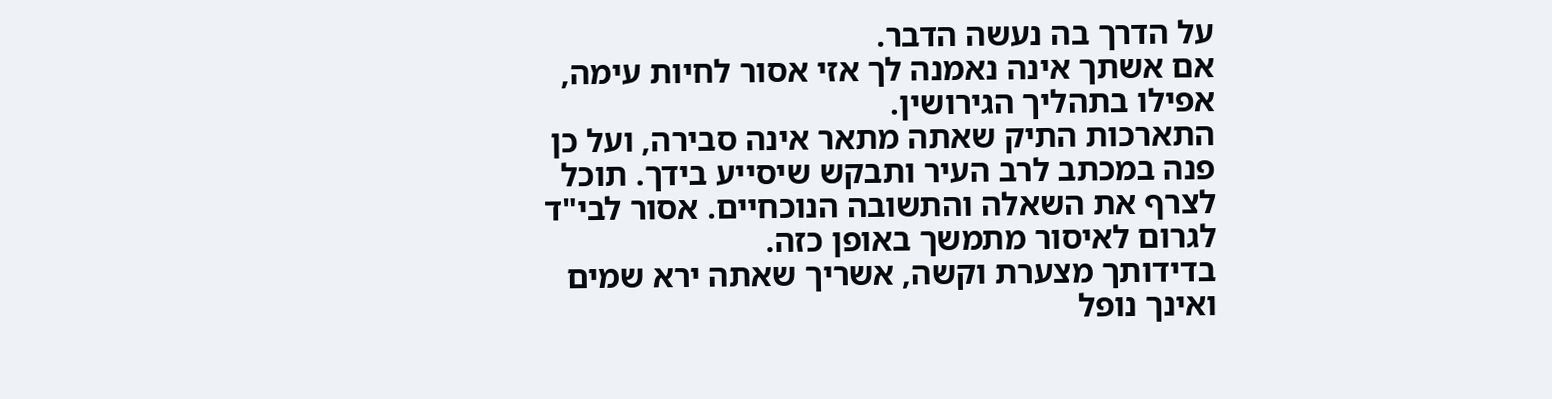על הדרך בה נעשה הדבר.
אם אשתך אינה נאמנה לך אזי אסור לחיות עימה, אפילו בתהליך הגירושין.
התארכות התיק שאתה מתאר אינה סבירה, ועל כן פנה במכתב לרב העיר ותבקש שיסייע בידך. תוכל לצרף את השאלה והתשובה הנוכחיים. אסור לבי"ד לגרום לאיסור מתמשך באופן כזה.
בדידותך מצערת וקשה, אשריך שאתה ירא שמים ואינך נופל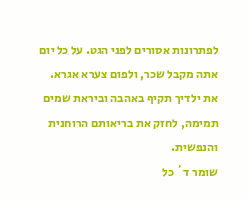לפתרונות אסורים לפני הגט. על כל יום אתה מקבל שכר, ולפום צערא אגרא.
את ילדיך תקיף באהבה וביראת שמים תמימה, לחזק את בריאותם הרוחנית והנפשית.
שומר ד´ כל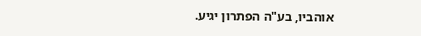אוהביו, בע"ה הפתרון יגיע.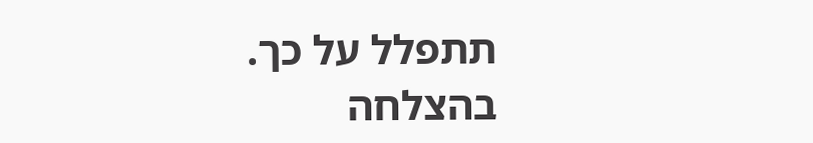תתפלל על כך.
בהצלחה